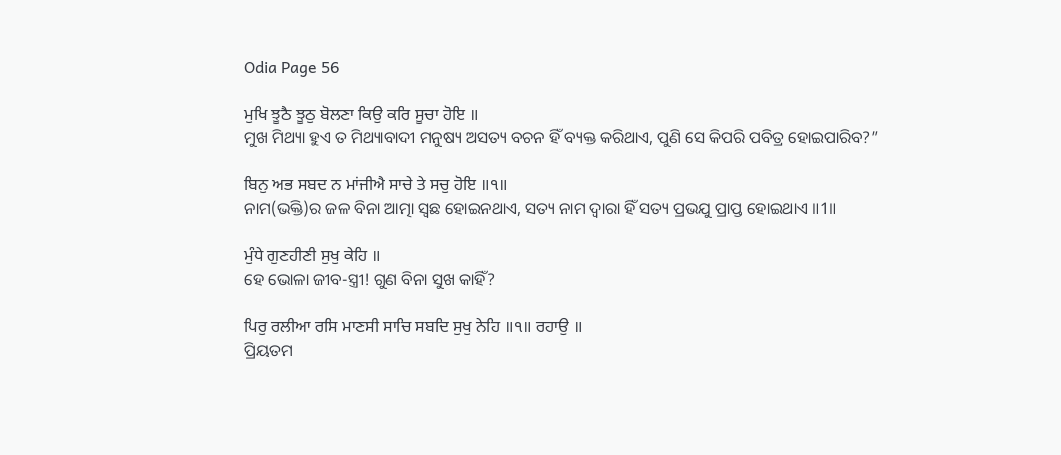Odia Page 56

ਮੁਖਿ ਝੂਠੈ ਝੂਠੁ ਬੋਲਣਾ ਕਿਉ ਕਰਿ ਸੂਚਾ ਹੋਇ ॥
ମୁଖ ମିଥ୍ୟା ହୁଏ ତ ମିଥ୍ୟାବାଦୀ ମନୁଷ୍ୟ ଅସତ୍ୟ ବଚନ ହିଁ ବ୍ୟକ୍ତ କରିଥାଏ, ପୁଣି ସେ କିପରି ପବିତ୍ର ହୋଇପାରିବ?”

ਬਿਨੁ ਅਭ ਸਬਦ ਨ ਮਾਂਜੀਐ ਸਾਚੇ ਤੇ ਸਚੁ ਹੋਇ ॥੧॥
ନାମ(ଭକ୍ତି)ର ଜଳ ବିନା ଆତ୍ମା ସ୍ଵଛ ହୋଇନଥାଏ, ସତ୍ୟ ନାମ ଦ୍ଵାରା ହିଁ ସତ୍ୟ ପ୍ରଭଯୁ ପ୍ରାପ୍ତ ହୋଇଥାଏ ॥1॥

ਮੁੰਧੇ ਗੁਣਹੀਣੀ ਸੁਖੁ ਕੇਹਿ ॥
ହେ ଭୋଳା ଜୀବ-ସ୍ତ୍ରୀ! ଗୁଣ ବିନା ସୁଖ କାହିଁ?

ਪਿਰੁ ਰਲੀਆ ਰਸਿ ਮਾਣਸੀ ਸਾਚਿ ਸਬਦਿ ਸੁਖੁ ਨੇਹਿ ॥੧॥ ਰਹਾਉ ॥
ପ୍ରିୟତମ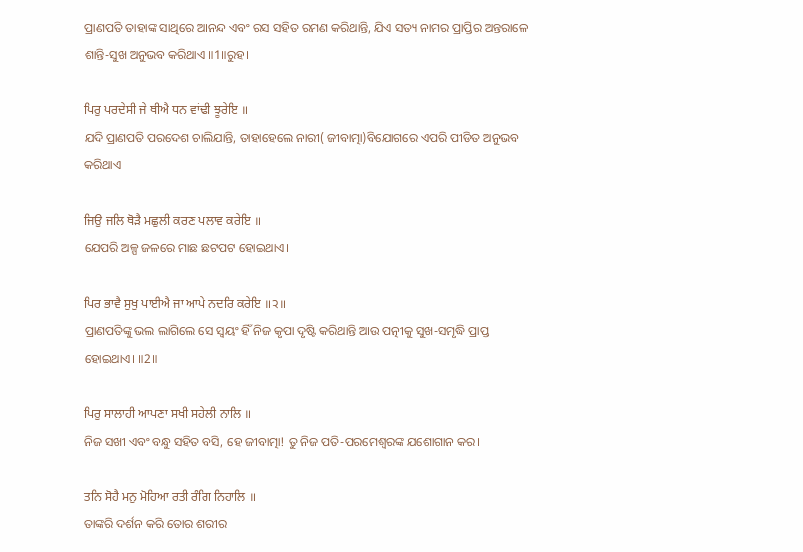ପ୍ରାଣପତି ତାହାଙ୍କ ସାଥିରେ ଆନନ୍ଦ ଏବଂ ରସ ସହିତ ରମଣ କରିଥାନ୍ତି, ଯିଏ ସତ୍ୟ ନାମର ପ୍ରାପ୍ତିର ଅନ୍ତରାଳେ ଶାନ୍ତି-ସୁଖ ଅନୁଭବ କରିଥାଏ ॥1॥ରୁହ।

ਪਿਰੁ ਪਰਦੇਸੀ ਜੇ ਥੀਐ ਧਨ ਵਾਂਢੀ ਝੂਰੇਇ ॥
ଯଦି ପ୍ରାଣପତି ପରଦେଶ ଚାଲିଯାନ୍ତି, ତାହାହେଲେ ନାରୀ( ଜୀବାତ୍ମା)ବିଯୋଗରେ ଏପରି ପୀଡିତ ଅନୁଭବ କରିଥାଏ

ਜਿਉ ਜਲਿ ਥੋੜੈ ਮਛੁਲੀ ਕਰਣ ਪਲਾਵ ਕਰੇਇ ॥
ଯେପରି ଅଳ୍ପ ଜଳରେ ମାଛ ଛଟପଟ ହୋଇଥାଏ।

ਪਿਰ ਭਾਵੈ ਸੁਖੁ ਪਾਈਐ ਜਾ ਆਪੇ ਨਦਰਿ ਕਰੇਇ ॥੨॥
ପ୍ରାଣପତିଙ୍କୁ ଭଲ ଲାଗିଲେ ସେ ସ୍ଵୟଂ ହିଁ ନିଜ କୃପା ଦୃଷ୍ଟି କରିଥାନ୍ତି ଆଉ ପତ୍ନୀକୁ ସୁଖ-ସମୃଦ୍ଧି ପ୍ରାପ୍ତ ହୋଇଥାଏ। ॥2॥

ਪਿਰੁ ਸਾਲਾਹੀ ਆਪਣਾ ਸਖੀ ਸਹੇਲੀ ਨਾਲਿ ॥
ନିଜ ସଖୀ ଏବଂ ବନ୍ଧୁ ସହିତ ବସି, ହେ ଜୀବାତ୍ମା! ତୁ ନିଜ ପତି-ପରମେଶ୍ଵରଙ୍କ ଯଶୋଗାନ କର।

ਤਨਿ ਸੋਹੈ ਮਨੁ ਮੋਹਿਆ ਰਤੀ ਰੰਗਿ ਨਿਹਾਲਿ ॥
ତାଙ୍କରି ଦର୍ଶନ କରି ତୋର ଶରୀର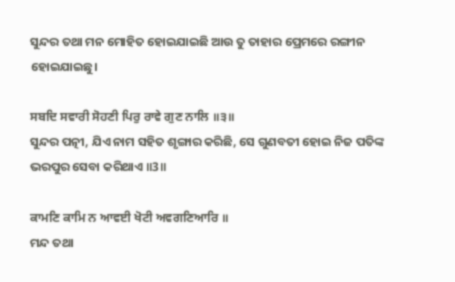ସୁନ୍ଦର ତଥା ମନ ମୋହିତ ହୋଇଯାଇଛି ଆଉ ତୁ ତାହାର ପ୍ରେମରେ ରଙ୍ଗୀନ ହୋଇଯାଇଛୁ।

ਸਬਦਿ ਸਵਾਰੀ ਸੋਹਣੀ ਪਿਰੁ ਰਾਵੇ ਗੁਣ ਨਾਲਿ ॥੩॥
ସୁନ୍ଦର ପତ୍ନୀ, ଯିଏ ନାମ ସହିତ ଶୃଙ୍ଗାର କରିଛି, ସେ ଗୁଣବତୀ ହୋଇ ନିଜ ପତିଙ୍କ ଭରପୁର ସେବା କରିଥାଏ ॥3॥

ਕਾਮਣਿ ਕਾਮਿ ਨ ਆਵਈ ਖੋਟੀ ਅਵਗਣਿਆਰਿ ॥
ମନ୍ଦ ତଥା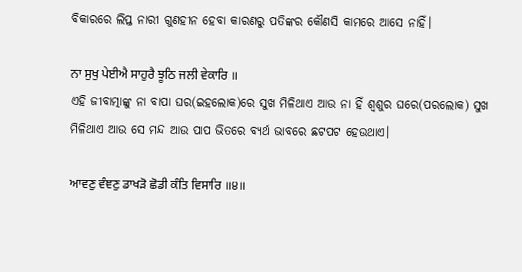ବିକାରରେ ଲିପ୍ତ ନାରୀ ଗୁଣହୀନ ହେବା କାରଣରୁ ପତିଙ୍କର କୌଣସି କାମରେ ଆସେ ନାହିଁ।

ਨਾ ਸੁਖੁ ਪੇਈਐ ਸਾਹੁਰੈ ਝੂਠਿ ਜਲੀ ਵੇਕਾਰਿ ॥
ଏହି ଜୀବାତ୍ମାଙ୍କୁ ନା ବାପା ଘର(ଇହଲୋକ)ରେ ସୁଖ ମିଳିଥାଏ ଆଉ ନା ହିଁ ଶ୍ଵଶୁର ଘରେ(ପରଲୋକ) ସୁଖ ମିଳିଥାଏ ଆଉ ସେ ମନ୍ଦ ଆଉ ପାପ ଭିତରେ ବ୍ୟର୍ଥ ଭାବରେ ଛଟପଟ ହେଉଥାଏ।

ਆਵਣੁ ਵੰਞਣੁ ਡਾਖੜੋ ਛੋਡੀ ਕੰਤਿ ਵਿਸਾਰਿ ॥੪॥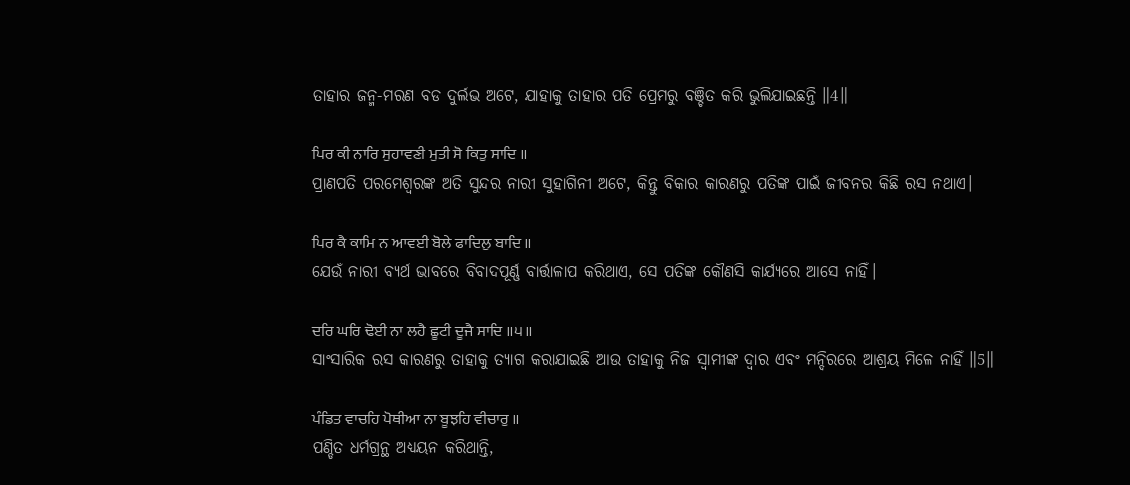ତାହାର ଜନ୍ମ-ମରଣ ବଡ ଦୁର୍ଲଭ ଅଟେ, ଯାହାକୁ ତାହାର ପତି ପ୍ରେମରୁ ବଞ୍ଚିତ କରି ଭୁଲିଯାଇଛନ୍ତି ॥4॥

ਪਿਰ ਕੀ ਨਾਰਿ ਸੁਹਾਵਣੀ ਮੁਤੀ ਸੋ ਕਿਤੁ ਸਾਦਿ ॥
ପ୍ରାଣପତି ପରମେଶ୍ଵରଙ୍କ ଅତି ସୁନ୍ଦର ନାରୀ ସୁହାଗିନୀ ଅଟେ, କିନ୍ତୁ ବିକାର କାରଣରୁ ପତିଙ୍କ ପାଇଁ ଜୀବନର କିଛି ରସ ନଥାଏ।

ਪਿਰ ਕੈ ਕਾਮਿ ਨ ਆਵਈ ਬੋਲੇ ਫਾਦਿਲੁ ਬਾਦਿ ॥
ଯେଉଁ ନାରୀ ବ୍ୟର୍ଥ ଭାବରେ ବିବାଦପୂର୍ଣ୍ଣ ବାର୍ତ୍ତାଳାପ କରିଥାଏ, ସେ ପତିଙ୍କ କୌଣସି କାର୍ଯ୍ୟରେ ଆସେ ନାହିଁ।

ਦਰਿ ਘਰਿ ਢੋਈ ਨਾ ਲਹੈ ਛੂਟੀ ਦੂਜੈ ਸਾਦਿ ॥੫॥
ସାଂସାରିକ ରସ କାରଣରୁ ତାହାକୁ ତ୍ୟାଗ କରାଯାଇଛି ଆଉ ତାହାକୁ ନିଜ ସ୍ଵାମୀଙ୍କ ଦ୍ଵାର ଏବଂ ମନ୍ଦିରରେ ଆଶ୍ରୟ ମିଳେ ନାହିଁ ॥5॥

ਪੰਡਿਤ ਵਾਚਹਿ ਪੋਥੀਆ ਨਾ ਬੂਝਹਿ ਵੀਚਾਰੁ ॥
ପଣ୍ଡିତ ଧର୍ମଗ୍ରନ୍ଥ ଅଧ୍ୟୟନ କରିଥାନ୍ତି,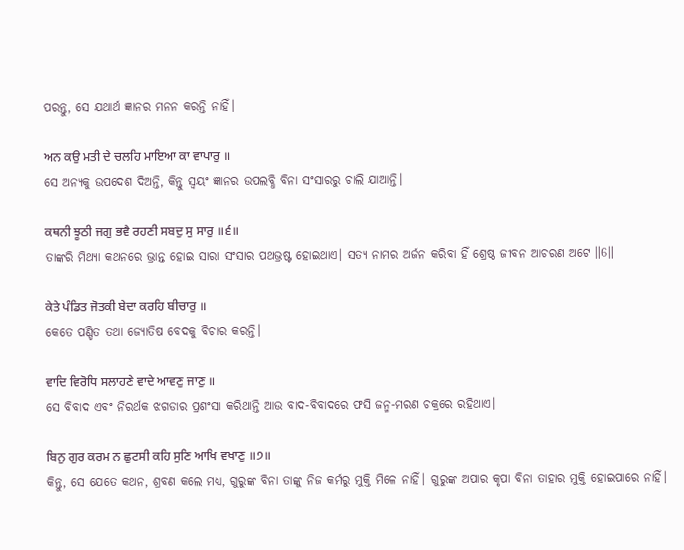ପରନ୍ତୁ, ସେ ଯଥାର୍ଥ ଜ୍ଞାନର ମନନ କରନ୍ତି ନାହିଁ।

ਅਨ ਕਉ ਮਤੀ ਦੇ ਚਲਹਿ ਮਾਇਆ ਕਾ ਵਾਪਾਰੁ ॥
ସେ ଅନ୍ୟକୁ ଉପଦେଶ ଦିଅନ୍ତି, କିନ୍ତୁ ସ୍ଵୟଂ ଜ୍ଞାନର ଉପଲବ୍ଧି ବିନା ସଂସାରରୁ ଚାଲି ଯାଆନ୍ତି।

ਕਥਨੀ ਝੂਠੀ ਜਗੁ ਭਵੈ ਰਹਣੀ ਸਬਦੁ ਸੁ ਸਾਰੁ ॥੬॥
ତାଙ୍କରି ମିଥ୍ୟା କଥନରେ ଭ୍ରାନ୍ତ ହୋଇ ସାରା ସଂସାର ପଥଭ୍ରଷ୍ଟ ହୋଇଥାଏ। ସତ୍ୟ ନାମର ଅର୍ଜନ କରିବା ହିଁ ଶ୍ରେଷ୍ଠ ଜୀବନ ଆଚରଣ ଅଟେ ॥6॥

ਕੇਤੇ ਪੰਡਿਤ ਜੋਤਕੀ ਬੇਦਾ ਕਰਹਿ ਬੀਚਾਰੁ ॥
କେତେ ପଣ୍ଡିତ ତଥା ଜ୍ୟୋତିଷ ବେଦକୁ ବିଚାର କରନ୍ତି।

ਵਾਦਿ ਵਿਰੋਧਿ ਸਲਾਹਣੇ ਵਾਦੇ ਆਵਣੁ ਜਾਣੁ ॥
ସେ ବିବାଦ ଏବଂ ନିରର୍ଥକ ଝଗଡାର ପ୍ରଶଂସା କରିଥାନ୍ତି ଆଉ ବାଦ-ବିବାଦରେ ଫସି ଜନ୍ମ-ମରଣ ଚକ୍ରରେ ରହିଥାଏ।

ਬਿਨੁ ਗੁਰ ਕਰਮ ਨ ਛੁਟਸੀ ਕਹਿ ਸੁਣਿ ਆਖਿ ਵਖਾਣੁ ॥੭॥
କିନ୍ତୁ, ସେ ଯେତେ କଥନ, ଶ୍ରବଣ କଲେ ମଧ୍ୟ, ଗୁରୁଙ୍କ ବିନା ତାଙ୍କୁ ନିଜ କର୍ମରୁ ମୁକ୍ତି ମିଳେ ନାହିଁ। ଗୁରୁଙ୍କ ଅପାର କୃପା ବିନା ତାହାର ମୁକ୍ତି ହୋଇପାରେ ନାହିଁ।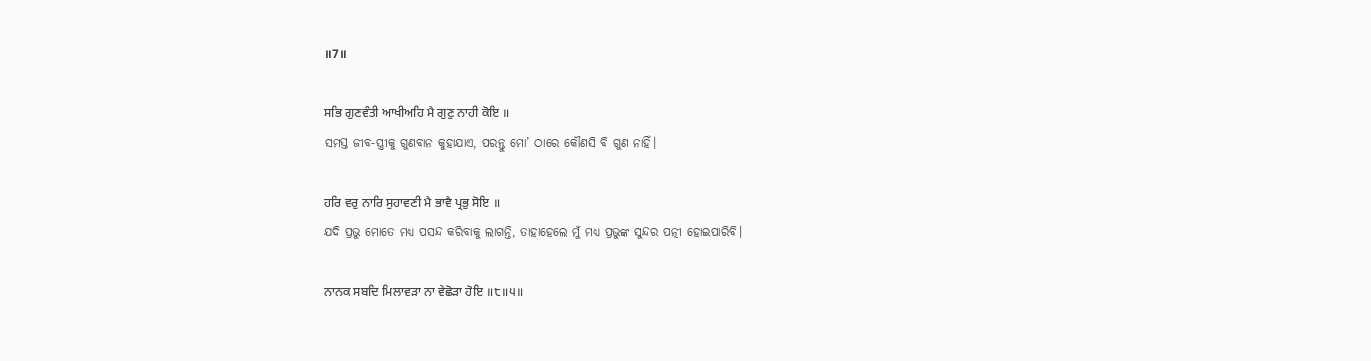॥7॥

ਸਭਿ ਗੁਣਵੰਤੀ ਆਖੀਅਹਿ ਮੈ ਗੁਣੁ ਨਾਹੀ ਕੋਇ ॥
ସମସ୍ତ ଜୀବ-ସ୍ତ୍ରୀକୁ ଗୁଣବାନ କୁହାଯାଏ, ପରନ୍ତୁ ମୋ’ ଠାରେ କୌଣସି ବି ଗୁଣ ନାହିଁ।

ਹਰਿ ਵਰੁ ਨਾਰਿ ਸੁਹਾਵਣੀ ਮੈ ਭਾਵੈ ਪ੍ਰਭੁ ਸੋਇ ॥
ଯଦି ପ୍ରଭୁ ମୋତେ ମଧ୍ୟ ପସନ୍ଦ କରିବାକୁ ଲାଗନ୍ତି, ତାହାହେଲେ ମୁଁ ମଧ୍ୟ ପ୍ରଭୁଙ୍କ ସୁନ୍ଦର ପତ୍ନୀ ହୋଇପାରିବି।

ਨਾਨਕ ਸਬਦਿ ਮਿਲਾਵੜਾ ਨਾ ਵੇਛੋੜਾ ਹੋਇ ॥੮॥੫॥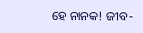ହେ ନାନକ! ଜୀବ-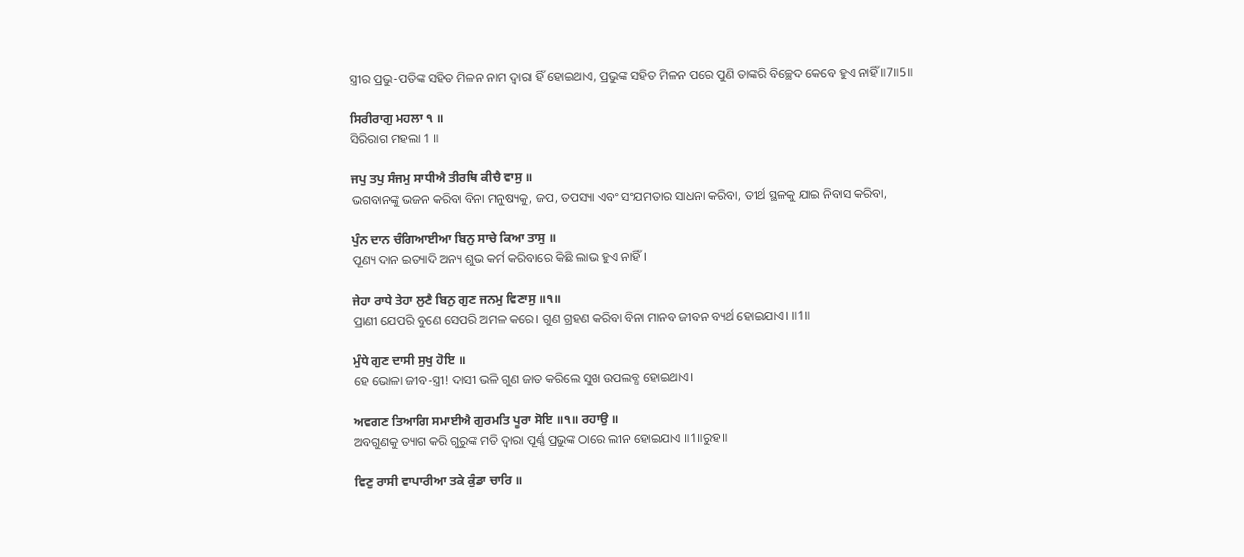ସ୍ତ୍ରୀର ପ୍ରଭୁ-ପତିଙ୍କ ସହିତ ମିଳନ ନାମ ଦ୍ଵାରା ହିଁ ହୋଇଥାଏ, ପ୍ରଭୁଙ୍କ ସହିତ ମିଳନ ପରେ ପୁଣି ତାଙ୍କରି ବିଚ୍ଛେଦ କେବେ ହୁଏ ନାହିଁ ॥7॥5॥

ਸਿਰੀਰਾਗੁ ਮਹਲਾ ੧ ॥
ସିରିରାଗ ମହଲା 1 ॥

ਜਪੁ ਤਪੁ ਸੰਜਮੁ ਸਾਧੀਐ ਤੀਰਥਿ ਕੀਚੈ ਵਾਸੁ ॥
ଭଗବାନଙ୍କୁ ଭଜନ କରିବା ବିନା ମନୁଷ୍ୟକୁ, ଜପ, ତପସ୍ୟା ଏବଂ ସଂଯମତାର ସାଧନା କରିବା, ତୀର୍ଥ ସ୍ଥଳକୁ ଯାଇ ନିବାସ କରିବା,

ਪੁੰਨ ਦਾਨ ਚੰਗਿਆਈਆ ਬਿਨੁ ਸਾਚੇ ਕਿਆ ਤਾਸੁ ॥
ପୂଣ୍ୟ ଦାନ ଇତ୍ୟାଦି ଅନ୍ୟ ଶୁଭ କର୍ମ କରିବାରେ କିଛି ଲାଭ ହୁଏ ନାହିଁ।

ਜੇਹਾ ਰਾਧੇ ਤੇਹਾ ਲੁਣੈ ਬਿਨੁ ਗੁਣ ਜਨਮੁ ਵਿਣਾਸੁ ॥੧॥
ପ୍ରାଣୀ ଯେପରି ବୁଣେ ସେପରି ଅମଳ କରେ। ଗୁଣ ଗ୍ରହଣ କରିବା ବିନା ମାନବ ଜୀବନ ବ୍ୟର୍ଥ ହୋଇଯାଏ। ॥1॥

ਮੁੰਧੇ ਗੁਣ ਦਾਸੀ ਸੁਖੁ ਹੋਇ ॥
ହେ ଭୋଳା ଜୀବ-ସ୍ତ୍ରୀ! ଦାସୀ ଭଳି ଗୁଣ ଜାତ କରିଲେ ସୁଖ ଉପଲବ୍ଧ ହୋଇଥାଏ।

ਅਵਗਣ ਤਿਆਗਿ ਸਮਾਈਐ ਗੁਰਮਤਿ ਪੂਰਾ ਸੋਇ ॥੧॥ ਰਹਾਉ ॥
ଅବଗୁଣକୁ ତ୍ୟାଗ କରି ଗୁରୁଙ୍କ ମତି ଦ୍ଵାରା ପୂର୍ଣ୍ଣ ପ୍ରଭୁଙ୍କ ଠାରେ ଲୀନ ହୋଇଯାଏ ॥1॥ରୁହ॥

ਵਿਣੁ ਰਾਸੀ ਵਾਪਾਰੀਆ ਤਕੇ ਕੁੰਡਾ ਚਾਰਿ ॥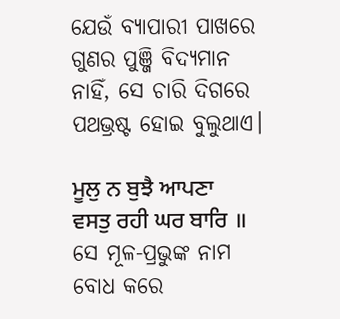ଯେଉଁ ବ୍ୟାପାରୀ ପାଖରେ ଗୁଣର ପୁଞ୍ଜି ବିଦ୍ୟମାନ ନାହିଁ, ସେ ଚାରି ଦିଗରେ ପଥଭ୍ରଷ୍ଟ ହୋଇ ବୁଲୁଥାଏ।

ਮੂਲੁ ਨ ਬੁਝੈ ਆਪਣਾ ਵਸਤੁ ਰਹੀ ਘਰ ਬਾਰਿ ॥
ସେ ମୂଳ-ପ୍ରଭୁଙ୍କ ନାମ ବୋଧ କରେ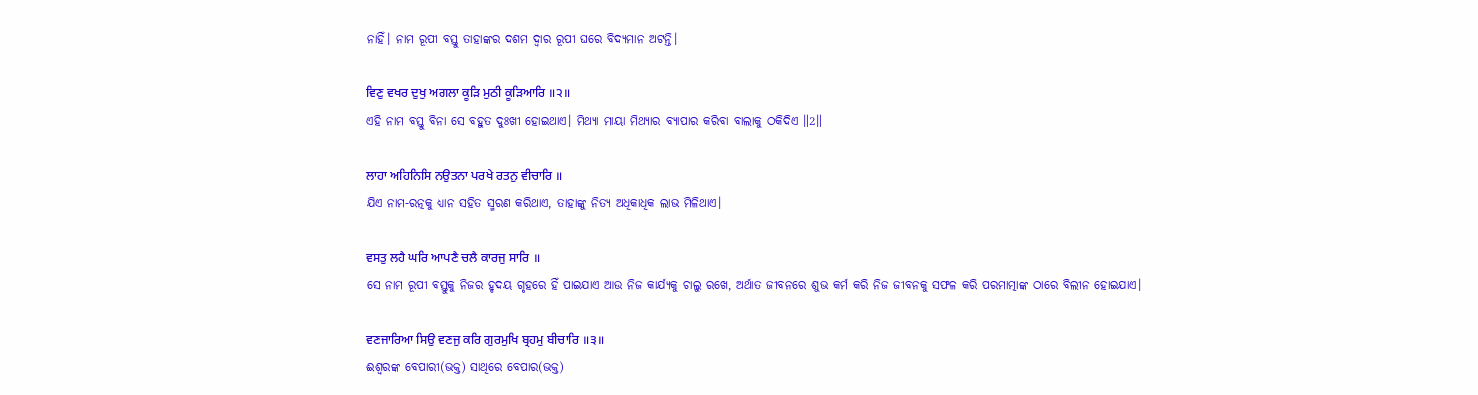ନାହିଁ। ନାମ ରୂପୀ ବସ୍ତୁ ତାହାଙ୍କର ଦଶମ ଦ୍ଵାର ରୂପୀ ଘରେ ବିଦ୍ୟମାନ ଅଟନ୍ତି।

ਵਿਣੁ ਵਖਰ ਦੁਖੁ ਅਗਲਾ ਕੂੜਿ ਮੁਠੀ ਕੂੜਿਆਰਿ ॥੨॥
ଏହି ନାମ ବସ୍ତୁ ବିନା ସେ ବହୁତ ଦୁଃଖୀ ହୋଇଥାଏ। ମିଥ୍ୟା ମାୟା ମିଥ୍ୟାର ବ୍ୟାପାର କରିବା ବାଲାକୁ ଠକିଦିଏ ॥2॥

ਲਾਹਾ ਅਹਿਨਿਸਿ ਨਉਤਨਾ ਪਰਖੇ ਰਤਨੁ ਵੀਚਾਰਿ ॥
ଯିଏ ନାମ-ରତ୍ନକୁ ଧ୍ୟାନ ସହିତ ସ୍ମରଣ କରିଥାଏ, ତାହାଙ୍କୁ ନିତ୍ୟ ଅଧିକାଧିକ ଲାଭ ମିଳିଥାଏ।

ਵਸਤੁ ਲਹੈ ਘਰਿ ਆਪਣੈ ਚਲੈ ਕਾਰਜੁ ਸਾਰਿ ॥
ସେ ନାମ ରୂପୀ ବସ୍ତୁକୁ ନିଜର ହୃଦୟ ଗୃହରେ ହିଁ ପାଇଯାଏ ଆଉ ନିଜ କାର୍ଯ୍ୟକୁ ଚାଲୁ ରଖେ, ଅର୍ଥାତ ଜୀବନରେ ଶୁଭ କର୍ମ କରି ନିଜ ଜୀବନକୁ ସଫଳ କରି ପରମାତ୍ମାଙ୍କ ଠାରେ ବିଲୀନ ହୋଇଯାଏ।

ਵਣਜਾਰਿਆ ਸਿਉ ਵਣਜੁ ਕਰਿ ਗੁਰਮੁਖਿ ਬ੍ਰਹਮੁ ਬੀਚਾਰਿ ॥੩॥
ଈଶ୍ଵରଙ୍କ ବେପାରୀ(ଭକ୍ତ) ସାଥିରେ ବେପାର(ଭକ୍ତ)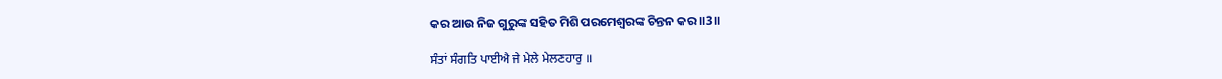କର ଆଉ ନିଜ ଗୁରୁଙ୍କ ସହିତ ମିଶି ପରମେଶ୍ଵରଙ୍କ ଚିନ୍ତନ କର ॥3॥

ਸੰਤਾਂ ਸੰਗਤਿ ਪਾਈਐ ਜੇ ਮੇਲੇ ਮੇਲਣਹਾਰੁ ॥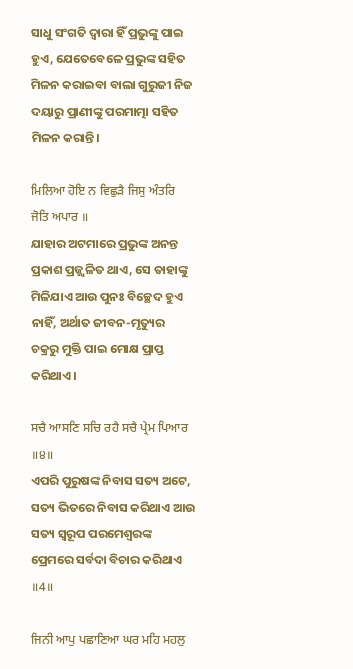ସାଧୁ ସଂଗତି ଦ୍ଵାରା ହିଁ ପ୍ରଭୁଙ୍କୁ ପାଇ ହୁଏ, ଯେତେବେଳେ ପ୍ରଭୁଙ୍କ ସହିତ ମିଳନ କରାଇବା ବାଲା ଗୁରୁଜୀ ନିଜ ଦୟାରୁ ପ୍ରାଣୀଙ୍କୁ ପରମାତ୍ମା ସହିତ ମିଳନ କରାନ୍ତି।

ਮਿਲਿਆ ਹੋਇ ਨ ਵਿਛੁੜੈ ਜਿਸੁ ਅੰਤਰਿ ਜੋਤਿ ਅਪਾਰ ॥
ଯାହାର ଅଟମାରେ ପ୍ରଭୁଙ୍କ ଅନନ୍ତ ପ୍ରକାଶ ପ୍ରଜ୍ଜ୍ଵଳିତ ଥାଏ, ସେ ତାହାଙ୍କୁ ମିଳିଯାଏ ଆଉ ପୁନଃ ବିଚ୍ଛେଦ ହୁଏ ନାହିଁ, ଅର୍ଥାତ ଜୀବନ-ମୃତ୍ୟୁର ଚକ୍ରରୁ ମୁକ୍ତି ପାଇ ମୋକ୍ଷ ପ୍ରାପ୍ତ କରିଥାଏ।

ਸਚੈ ਆਸਣਿ ਸਚਿ ਰਹੈ ਸਚੈ ਪ੍ਰੇਮ ਪਿਆਰ ॥੪॥
ଏପରି ପୁରୁଷଙ୍କ ନିବାସ ସତ୍ୟ ଅଟେ, ସତ୍ୟ ଭିତରେ ନିବାସ କରିଥାଏ ଆଉ ସତ୍ୟ ସ୍ୱରୂପ ପରମେଶ୍ଵରଙ୍କ ପ୍ରେମରେ ସର୍ବଦା ବିଚାର କରିଥାଏ ॥4॥

ਜਿਨੀ ਆਪੁ ਪਛਾਣਿਆ ਘਰ ਮਹਿ ਮਹਲੁ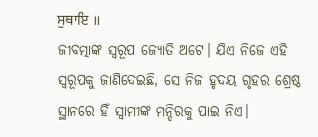ਸੁਥਾਇ ॥
ଜୀବତ୍ମାଙ୍କ ସ୍ୱରୂପ ଜ୍ୟୋତି ଅଟେ। ଯିଏ ନିଜେ ଏହି ସ୍ଵରୂପକୁ ଜାଣିଦେଇଛି, ସେ ନିଜ ହୃଦୟ ଗୃହର ଶ୍ରେଷ୍ଠ ସ୍ଥାନରେ ହିଁ ସ୍ଵାମୀଙ୍କ ମନ୍ଦିରକୁ ପାଇ ନିଏ।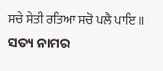ਸਚੇ ਸੇਤੀ ਰਤਿਆ ਸਚੋ ਪਲੈ ਪਾਇ ॥
ସତ୍ୟ ନାମର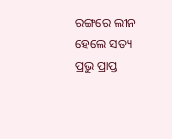ରଙ୍ଗରେ ଲୀନ ହେଲେ ସତ୍ୟ ପ୍ରଭୁ ପ୍ରାପ୍ତ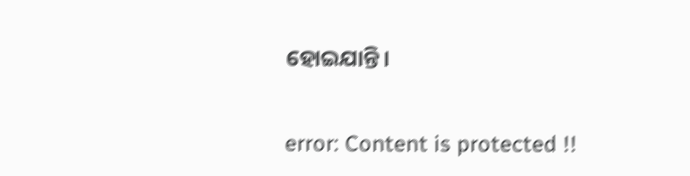ହୋଇଯାନ୍ତି।

error: Content is protected !!